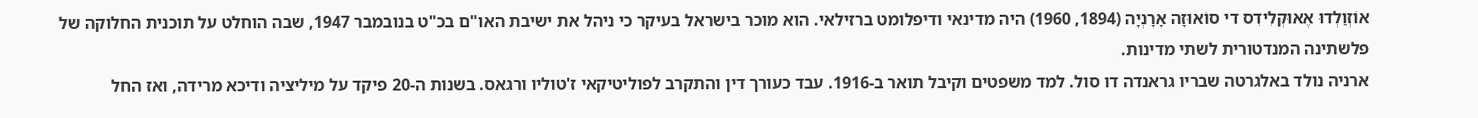אוֹזְוַלְדוּ אֶאוּקְלִידִס די סוֹאוּזָה אָרָנְיָה (1894, 1960) היה מדינאי ודיפלומט ברזילאי. הוא מוכר בישראל בעיקר כי ניהל את ישיבת האו"ם בכ"ט בנובמבר 1947, שבה הוחלט על תוכנית החלוקה של פלשתינה המנדטורית לשתי מדינות.
ארניה נולד באלגרטה שבריו גראנדה דו סול. למד משפטים וקיבל תואר ב-1916. עבד כעורך דין והתקרב לפוליטיקאי ז'טוליו ורגאס. בשנות ה-20 פיקד על מיליציה ודיכא מרידה, ואז החל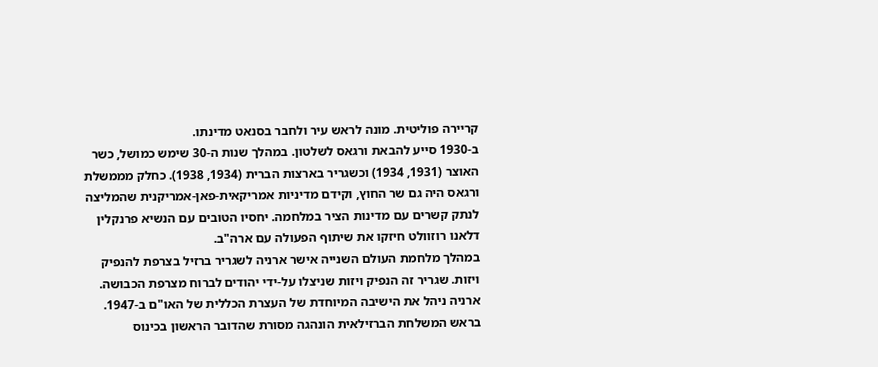קריירה פוליטית. מונה לראש עיר ולחבר בסנאט מדינתו.
ב-1930 סייע להבאת ורגאס לשלטון. במהלך שנות ה-30 שימש כמושל, כשר האוצר (1931, 1934) וכשגריר בארצות הברית (1934, 1938). כחלק מממשלת ורגאס היה גם שר החוץ, וקידם מדיניות אמריקאית-פאן-אמריקנית שהמליצה לנתק קשרים עם מדינות הציר במלחמה. יחסיו הטובים עם הנשיא פרנקלין דלאנו רוזוולט חיזקו את שיתוף הפעולה עם ארה"ב.
במהלך מלחמת העולם השנייה אישר ארניה לשגריר ברזיל בצרפת להנפיק ויזות. שגריר זה הנפיק ויזות שניצלו על-ידי יהודים לברוח מצרפת הכבושה.
ארניה ניהל את הישיבה המיוחדת של העצרת הכללית של האו"ם ב-1947. בראש המשלחת הברזילאית הונהגה מסורת שהדובר הראשון בכינוס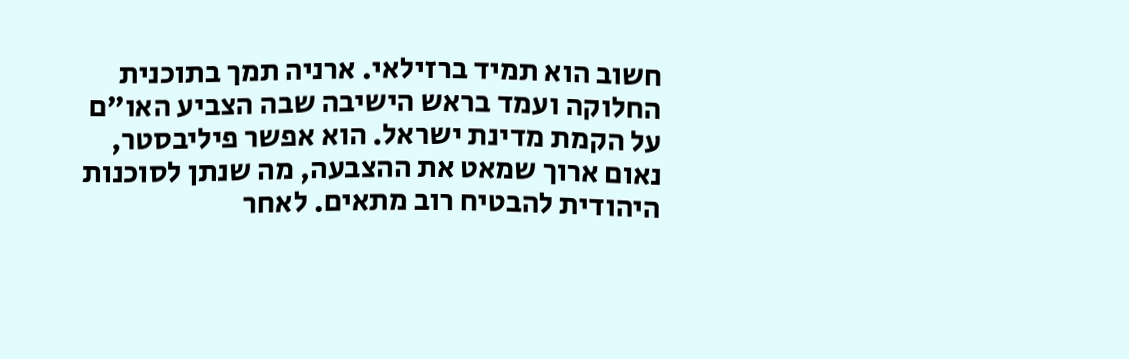חשוב הוא תמיד ברזילאי. ארניה תמך בתוכנית החלוקה ועמד בראש הישיבה שבה הצביע האו"ם על הקמת מדינת ישראל. הוא אפשר פיליבסטר, נאום ארוך שמאט את ההצבעה, מה שנתן לסוכנות היהודית להבטיח רוב מתאים. לאחר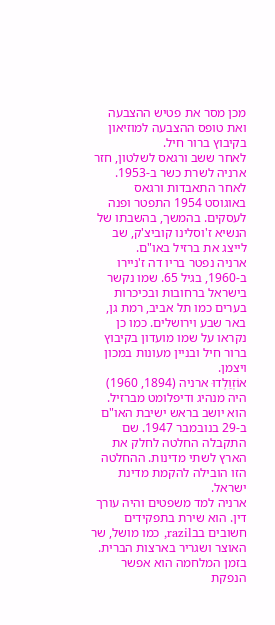מכן מסר את פטיש ההצבעה ואת טופס ההצבעה למוזיאון בקיבוץ ברור חיל.
לאחר ששב ורגאס לשלטון, חזר ארניה לשרת כשר ב-1953. לאחר התאבדות ורגאס באוגוסט 1954 התפטר ופנה לעסקים. בהמשך, בהשבתו של הנשיא ז'וסלינו קוביצ'ק, שב לייצג את ברזיל באו"ם.
ארניה נפטר בריו דה ז'ניירו ב-1960, בגיל 65. שמו נקשר בישראל ברחובות ובכיכרות בערים כמו תל אביב, רמת גן, באר שבע וירושלים. כמו כן נקראו על שמו מועדון בקיבוץ ברור חיל ובניין מעונות במכון ויצמן.
אוֹזְוַלְדוּ ארניה (1894, 1960) היה מנהיג ודיפלומט מברזיל. הוא יושב בראש ישיבת האו"ם ב-29 בנובמבר 1947. שם התקבלה החלטה לחלק את הארץ לשתי מדינות. ההחלטה הזו הובילה להקמת מדינת ישראל.
ארניה למד משפטים והיה עורך דין. הוא שירת בתפקידים חשובים בבrazil, כמו מושל, שר האוצר ושגריר בארצות הברית. בזמן המלחמה הוא אפשר הנפקת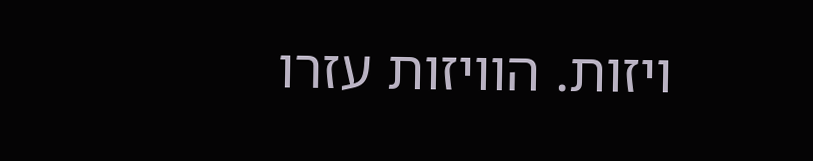ויזות. הוויזות עזרו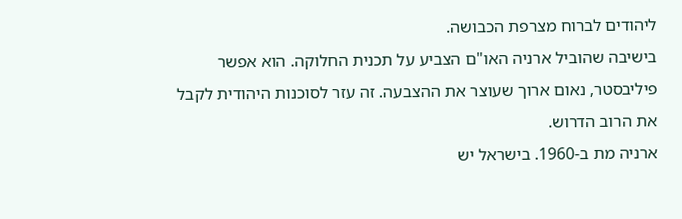ליהודים לברוח מצרפת הכבושה.
בישיבה שהוביל ארניה האו"ם הצביע על תכנית החלוקה. הוא אפשר פיליבסטר, נאום ארוך שעוצר את ההצבעה. זה עזר לסוכנות היהודית לקבל את הרוב הדרוש.
ארניה מת ב-1960. בישראל יש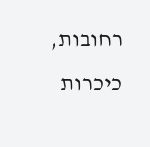רחובות, כיכרות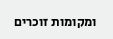ומקומות זוכרים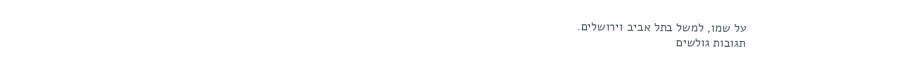על שמו, למשל בתל אביב וירושלים.
תגובות גולשים